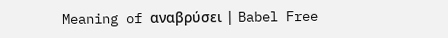Meaning of αναβρύσει | Babel Free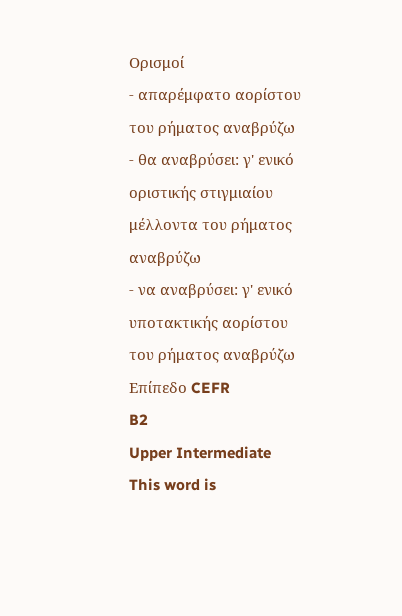Ορισμοί
- απαρέμφατο αορίστου του ρήματος αναβρύζω
- θα αναβρύσει: γ' ενικό οριστικής στιγμιαίου μέλλοντα του ρήματος αναβρύζω
- να αναβρύσει: γ' ενικό υποτακτικής αορίστου του ρήματος αναβρύζω
Επίπεδο CEFR
B2
Upper Intermediate
This word is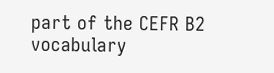part of the CEFR B2 vocabulary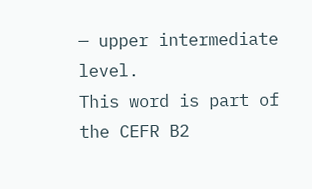— upper intermediate level.
This word is part of the CEFR B2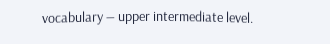vocabulary — upper intermediate level.